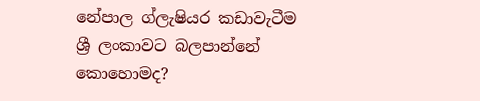නේපාල ග්ලැෂියර කඩාවැටීම ශ්‍රී ලංකාවට බලපාන්නේ කොහොමද?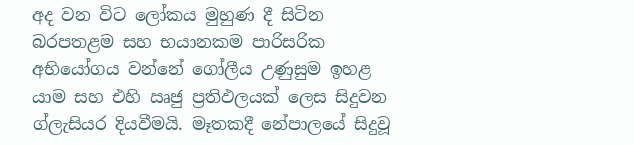අද වන විට ලෝකය මුහුණ දී සිටින බරපතළම සහ භයානකම පාරිසරික අභියෝගය වන්නේ ගෝලීය උණුසුම ඉහළ යාම සහ එහි ඍජු ප්‍රතිඵලයක් ලෙස සිදුවන ග්ලැසියර දියවීමයි. මෑතකදී නේපාලයේ සිදුවූ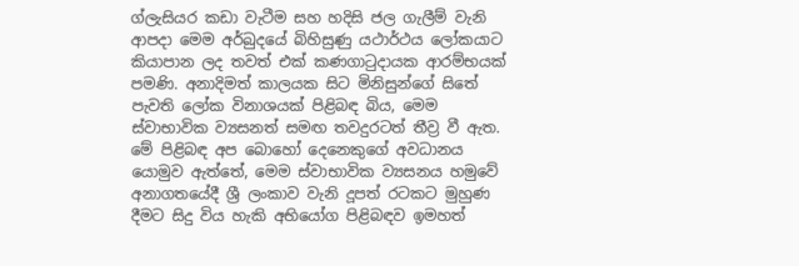ග්ලැසියර කඩා වැටීම සහ හදිසි ජල ගැලීම් වැනි ආපදා මෙම අර්බුදයේ බිහිසුණු යථාර්ථය ලෝකයාට කියාපාන ලද තවත් එක් කණගාටුදායක ආරම්භයක් පමණි. අනාදිමත් කාලයක සිට මිනිසුන්ගේ සිතේ පැවති ලෝක විනාශයක් පිළිබඳ බිය, මෙම ස්වාභාවික ව්‍යසනත් සමඟ තවදුරටත් තීව්‍ර වී ඇත. මේ පිළිබඳ අප බොහෝ දෙනෙකුගේ අවධානය යොමුව ඇත්තේ, මෙම ස්වාභාවික ව්‍යසනය හමුවේ අනාගතයේදී ශ්‍රී ලංකාව වැනි දූපත් රටකට මුහුණ දීමට සිදු විය හැකි අභියෝග පිළිබඳව ඉමහත්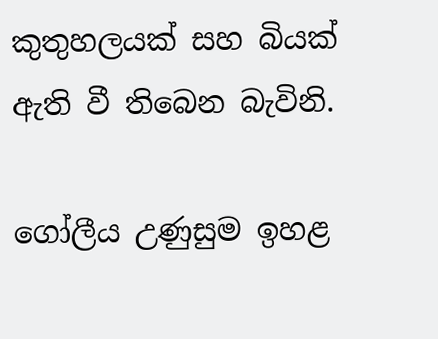කුතුහලයක් සහ බියක් ඇති වී තිබෙන බැවිනි.

ගෝලීය උණුසුම ඉහළ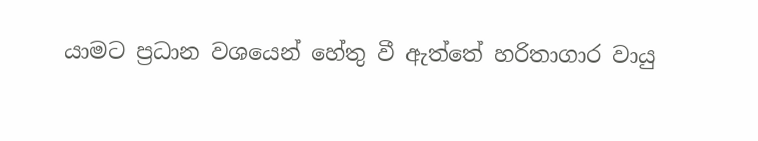යාමට ප්‍රධාන වශයෙන් හේතු වී ඇත්තේ හරිතාගාර වායු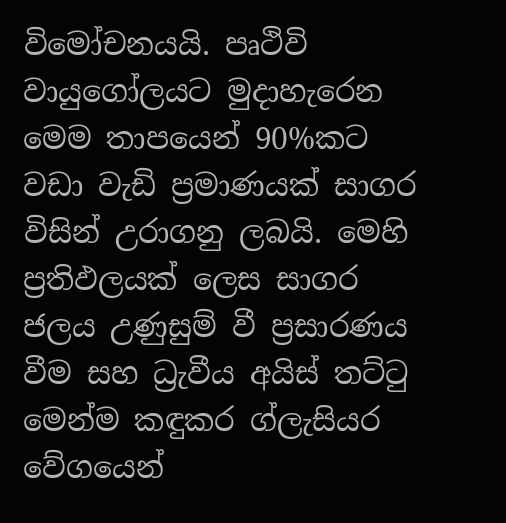විමෝචනයයි. පෘථිවි වායුගෝලයට මුදාහැරෙන මෙම තාපයෙන් 90%කට වඩා වැඩි ප්‍රමාණයක් සාගර විසින් උරාගනු ලබයි. මෙහි ප්‍රතිඵලයක් ලෙස සාගර ජලය උණුසුම් වී ප්‍රසාරණය වීම සහ ධ්‍රැවීය අයිස් තට්ටු මෙන්ම කඳුකර ග්ලැසියර වේගයෙන්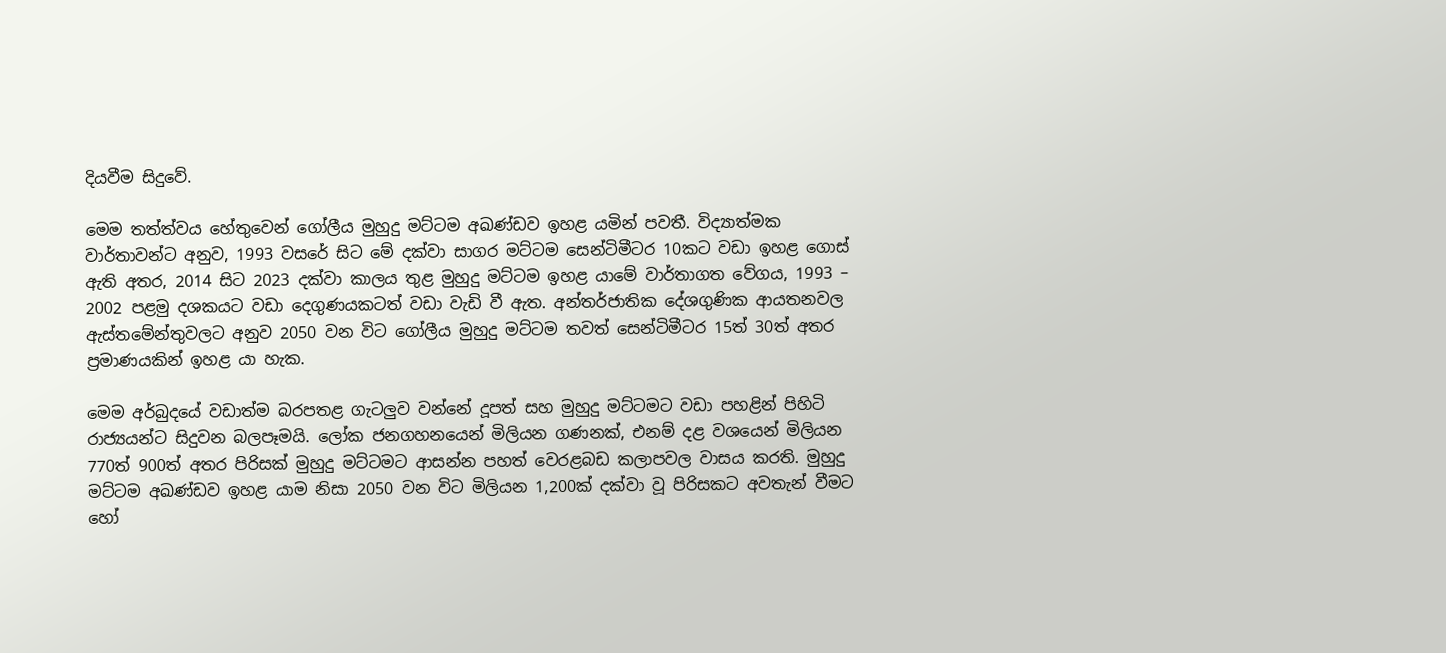දියවීම සිදුවේ.

මෙම තත්ත්වය හේතුවෙන් ගෝලීය මුහුදු මට්ටම අඛණ්ඩව ඉහළ යමින් පවතී. විද්‍යාත්මක වාර්තාවන්ට අනුව, 1993 වසරේ සිට මේ දක්වා සාගර මට්ටම සෙන්ටිමීටර 10කට වඩා ඉහළ ගොස් ඇති අතර, 2014 සිට 2023 දක්වා කාලය තුළ මුහුදු මට්ටම ඉහළ යාමේ වාර්තාගත වේගය, 1993 – 2002 පළමු දශකයට වඩා දෙගුණයකටත් වඩා වැඩි වී ඇත. අන්තර්ජාතික දේශගුණික ආයතනවල ඇස්තමේන්තුවලට අනුව 2050 වන විට ගෝලීය මුහුදු මට්ටම තවත් සෙන්ටිමීටර 15ත් 30ත් අතර ප්‍රමාණයකින් ඉහළ යා හැක.

මෙම අර්බුදයේ වඩාත්ම බරපතළ ගැටලුව වන්නේ දූපත් සහ මුහුදු මට්ටමට වඩා පහළින් පිහිටි රාජ්‍යයන්ට සිදුවන බලපෑමයි. ලෝක ජනගහනයෙන් මිලියන ගණනක්, එනම් දළ වශයෙන් මිලියන 770ත් 900ත් අතර පිරිසක් මුහුදු මට්ටමට ආසන්න පහත් වෙරළබඩ කලාපවල වාසය කරති. මුහුදු මට්ටම අඛණ්ඩව ඉහළ යාම නිසා 2050 වන විට මිලියන 1,200ක් දක්වා වූ පිරිසකට අවතැන් වීමට හෝ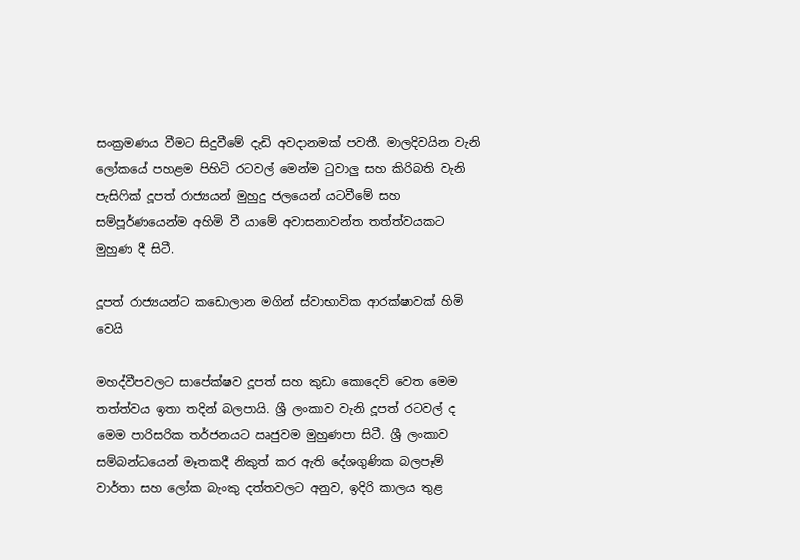සංක්‍රමණය වීමට සිදුවීමේ දැඩි අවදානමක් පවතී. මාලදිවයින වැනි ලෝකයේ පහළම පිහිටි රටවල් මෙන්ම ටුවාලු සහ කිරිබති වැනි පැසිෆික් දූපත් රාජ්‍යයන් මුහුදු ජලයෙන් යටවීමේ සහ සම්පූර්ණයෙන්ම අහිමි වී යාමේ අවාසනාවන්ත තත්ත්වයකට මුහුණ දී සිටී.

දූපත් රාජ්‍යයන්ට කඩොලාන මගින් ස්වාභාවික ආරක්ෂාවක් හිමි වෙයි

මහද්වීපවලට සාපේක්ෂව දූපත් සහ කුඩා කොදෙව් වෙත මෙම තත්ත්වය ඉතා තදින් බලපායි. ශ්‍රී ලංකාව වැනි දූපත් රටවල් ද මෙම පාරිසරික තර්ජනයට ඍජුවම මුහුණපා සිටී. ශ්‍රී ලංකාව සම්බන්ධයෙන් මෑතකදී නිකුත් කර ඇති දේශගුණික බලපෑම් වාර්තා සහ ලෝක බැංකු දත්තවලට අනුව, ඉදිරි කාලය තුළ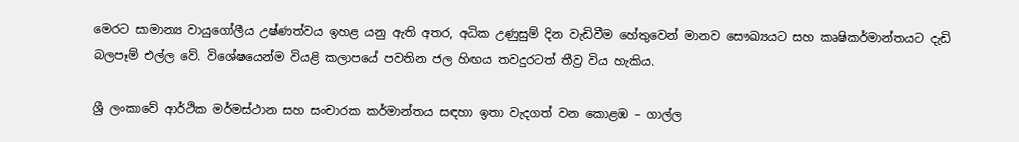මෙරට සාමාන්‍ය වායුගෝලීය උෂ්ණත්වය ඉහළ යනු ඇති අතර, අධික උණුසුම් දින වැඩිවීම හේතුවෙන් මානව සෞඛ්‍යයට සහ කෘෂිකර්මාන්තයට දැඩි බලපෑම් එල්ල වේ. විශේෂයෙන්ම වියළි කලාපයේ පවතින ජල හිඟය තවදුරටත් තීව්‍ර විය හැකිය.

ශ්‍රී ලංකාවේ ආර්ථික මර්මස්ථාන සහ සංචාරක කර්මාන්තය සඳහා ඉතා වැදගත් වන කොළඹ – ගාල්ල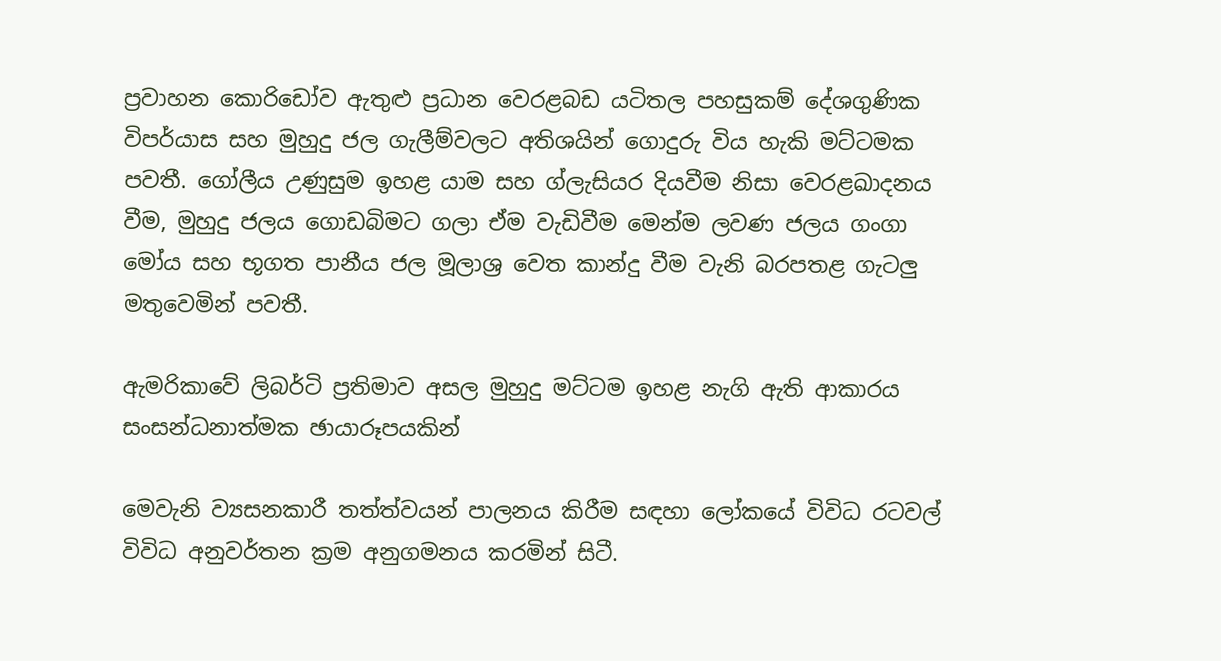ප්‍රවාහන කොරිඩෝව ඇතුළු ප්‍රධාන වෙරළබඩ යටිතල පහසුකම් දේශගුණික විපර්යාස සහ මුහුදු ජල ගැලීම්වලට අතිශයින් ගොදුරු විය හැකි මට්ටමක පවතී. ගෝලීය උණුසුම ඉහළ යාම සහ ග්ලැසියර දියවීම නිසා වෙරළඛාදනය වීම, මුහුදු ජලය ගොඩබිමට ගලා ඒම වැඩිවීම මෙන්ම ලවණ ජලය ගංගා මෝය සහ භූගත පානීය ජල මූලාශ්‍ර වෙත කාන්දු වීම වැනි බරපතළ ගැටලු මතුවෙමින් පවතී.

ඇමරිකාවේ ලිබර්ටි ප්‍රතිමාව අසල මුහුදු මට්ටම ඉහළ නැගි ඇති ආකාරය සංසන්ධනාත්මක ඡායාරූපයකින්

මෙවැනි ව්‍යසනකාරී තත්ත්වයන් පාලනය කිරීම සඳහා ලෝකයේ විවිධ රටවල් විවිධ අනුවර්තන ක්‍රම අනුගමනය කරමින් සිටී.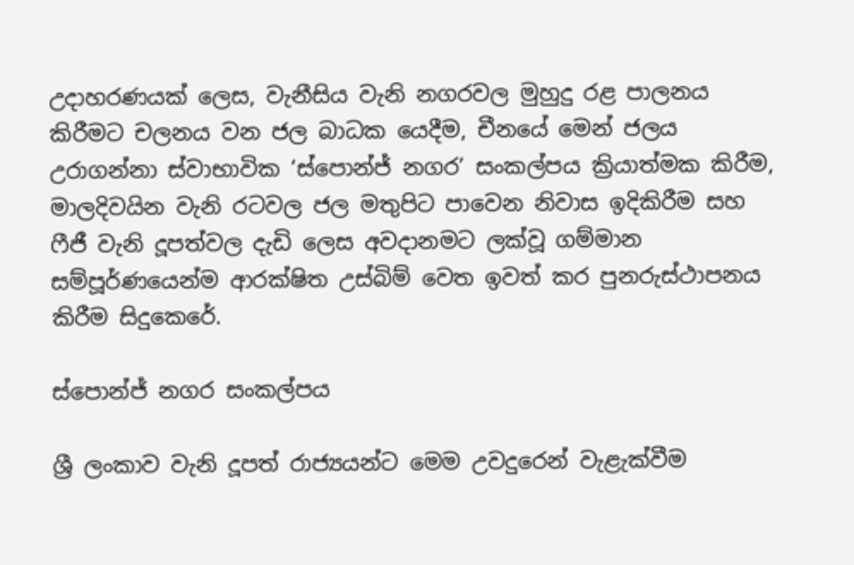උදාහරණයක් ලෙස, වැනීසිය වැනි නගරවල මුහුදු රළ පාලනය කිරීමට චලනය වන ජල බාධක යෙදීම, චීනයේ මෙන් ජලය උරාගන්නා ස්වාභාවික ‘ස්පොන්ජ් නගර’ සංකල්පය ක්‍රියාත්මක කිරීම, මාලදිවයින වැනි රටවල ජල මතුපිට පාවෙන නිවාස ඉදිකිරීම සහ ෆීජී වැනි දූපත්වල දැඩි ලෙස අවදානමට ලක්වූ ගම්මාන සම්පූර්ණයෙන්ම ආරක්ෂිත උස්බිම් වෙත ඉවත් කර පුනරුස්ථාපනය කිරීම සිදුකෙරේ.

ස්පොන්ජ් නගර සංකල්පය

ශ්‍රී ලංකාව වැනි දූපත් රාජ්‍යයන්ට මෙම උවදුරෙන් වැළැක්වීම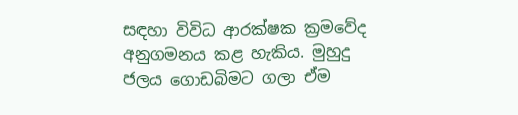සඳහා විවිධ ආරක්ෂක ක්‍රමවේද අනුගමනය කළ හැකිය. මුහුදු ජලය ගොඩබිමට ගලා ඒම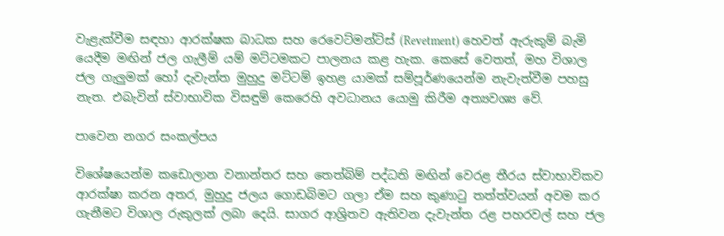වැළැක්වීම සඳහා ආරක්ෂක බාධක සහ රෙවෙට්මන්ට්ස් (Revetment) හෙවත් ඇරුකුම් බැමි යෙදීම මඟින් ජල ගැලීම් යම් මට්ටමකට පාලනය කළ හැක. කෙසේ වෙතත්, මහ විශාල ජල ගැලුමක් හෝ දැවැන්ත මුහුදු මට්ටම් ඉහළ යාමක් සම්පූර්ණයෙන්ම නැවැත්වීම පහසු නැත. එබැවින් ස්වාභාවික විසඳුම් කෙරෙහි අවධානය යොමු කිරීම අත්‍යවශ්‍ය වේ.

පාවෙන නගර සංකල්පය

විශේෂයෙන්ම කඩොලාන වනාන්තර සහ තෙත්බිම් පද්ධති මඟින් වෙරළ තීරය ස්වාභාවිකව ආරක්ෂා කරන අතර, මුහුදු ජලය ගොඩබිමට ගලා ඒම සහ කුණාටු තත්ත්වයන් අවම කර ගැනීමට විශාල රුකුලක් ලබා දෙයි. සාගර ආශ්‍රිතව ඇතිවන දැවැන්ත රළ පහරවල් සහ ජල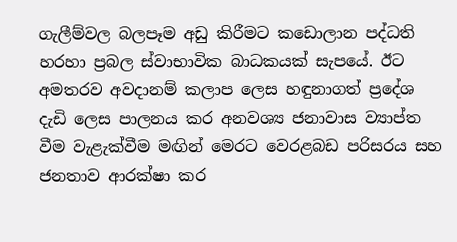ගැලීම්වල බලපෑම අඩු කිරීමට කඩොලාන පද්ධති හරහා ප්‍රබල ස්වාභාවික බාධකයක් සැපයේ. ඊට අමතරව අවදානම් කලාප ලෙස හඳුනාගත් ප්‍රදේශ දැඩි ලෙස පාලනය කර අනවශ්‍ය ජනාවාස ව්‍යාප්ත වීම වැළැක්වීම මඟින් මෙරට වෙරළබඩ පරිසරය සහ ජනතාව ආරක්ෂා කර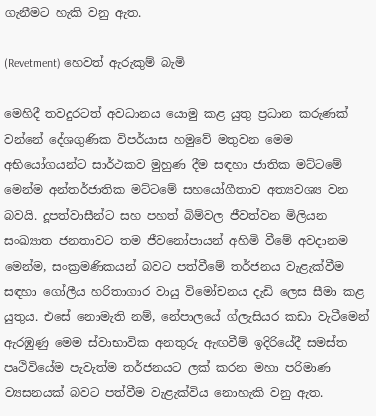ගැනීමට හැකි වනු ඇත.

(Revetment) හෙවත් ඇරුකුම් බැමි

මෙහිදී තවදුරටත් අවධානය යොමු කළ යුතු ප්‍රධාන කරුණක් වන්නේ දේශගුණික විපර්යාස හමුවේ මතුවන මෙම අභියෝගයන්ට සාර්ථකව මුහුණ දීම සඳහා ජාතික මට්ටමේ මෙන්ම අන්තර්ජාතික මට්ටමේ සහයෝගීතාව අත්‍යවශ්‍ය වන බවයි. දූපත්වාසීන්ට සහ පහත් බිම්වල ජීවත්වන මිලියන සංඛ්‍යාත ජනතාවට තම ජීවනෝපායන් අහිමි වීමේ අවදානම මෙන්ම, සංක්‍රමණිකයන් බවට පත්වීමේ තර්ජනය වැළැක්වීම සඳහා ගෝලීය හරිතාගාර වායු විමෝචනය දැඩි ලෙස සීමා කළ යුතුය. එසේ නොමැති නම්, නේපාලයේ ග්ලැසියර කඩා වැටීමෙන් ඇරඹුණු මෙම ස්වාභාවික අනතුරු ඇඟවීම් ඉදිරියේදී සමස්ත පෘථිවියේම පැවැත්ම තර්ජනයට ලක් කරන මහා පරිමාණ ව්‍යසනයක් බවට පත්වීම වැළැක්විය නොහැකි වනු ඇත.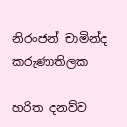නිරංජන් චාමින්ද කරුණාතිලක

හරිත දනව්ව